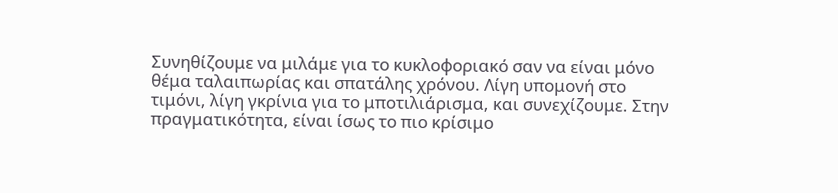Συνηθίζουμε να μιλάμε για το κυκλοφοριακό σαν να είναι μόνο θέμα ταλαιπωρίας και σπατάλης χρόνου. Λίγη υπομονή στο τιμόνι, λίγη γκρίνια για το μποτιλιάρισμα, και συνεχίζουμε. Στην πραγματικότητα, είναι ίσως το πιο κρίσιμο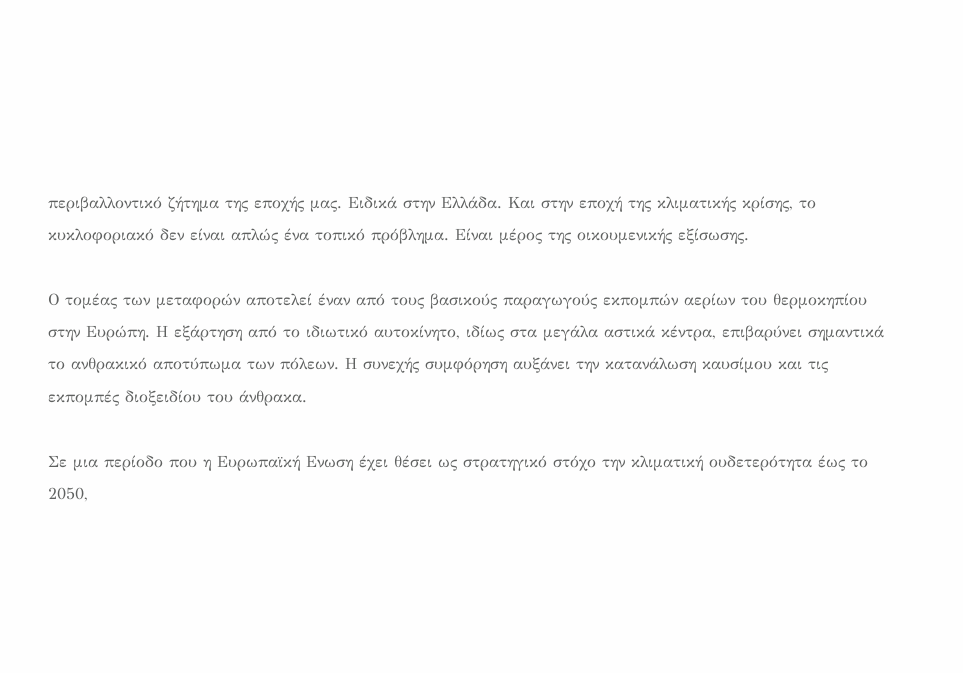περιβαλλοντικό ζήτημα της εποχής μας. Ειδικά στην Ελλάδα. Και στην εποχή της κλιματικής κρίσης, το κυκλοφοριακό δεν είναι απλώς ένα τοπικό πρόβλημα. Είναι μέρος της οικουμενικής εξίσωσης.

Ο τομέας των μεταφορών αποτελεί έναν από τους βασικούς παραγωγούς εκπομπών αερίων του θερμοκηπίου στην Ευρώπη. Η εξάρτηση από το ιδιωτικό αυτοκίνητο, ιδίως στα μεγάλα αστικά κέντρα, επιβαρύνει σημαντικά το ανθρακικό αποτύπωμα των πόλεων. Η συνεχής συμφόρηση αυξάνει την κατανάλωση καυσίμου και τις εκπομπές διοξειδίου του άνθρακα.

Σε μια περίοδο που η Ευρωπαϊκή Ενωση έχει θέσει ως στρατηγικό στόχο την κλιματική ουδετερότητα έως το 2050,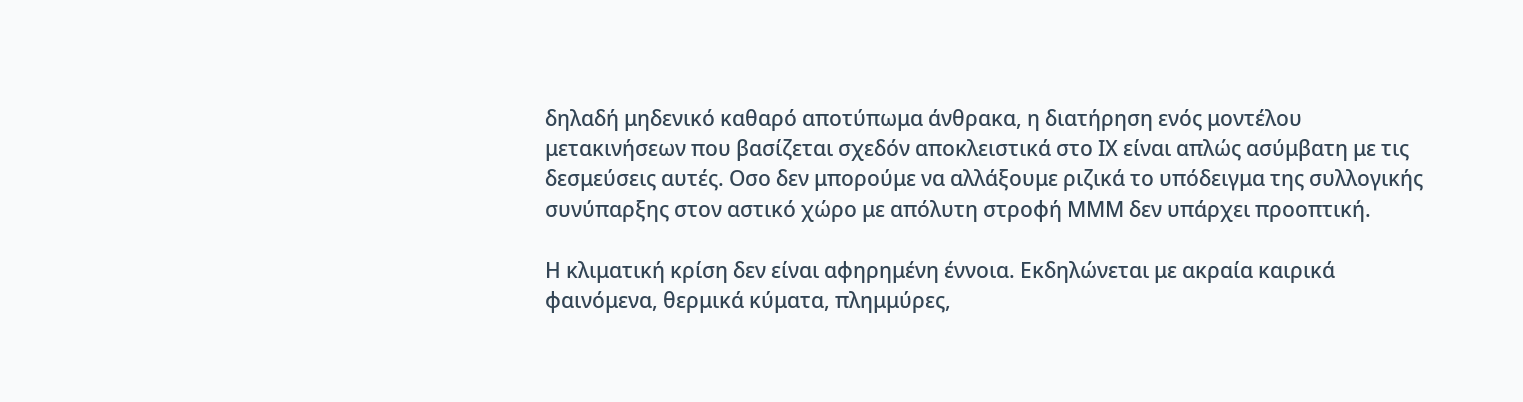δηλαδή μηδενικό καθαρό αποτύπωμα άνθρακα, η διατήρηση ενός μοντέλου μετακινήσεων που βασίζεται σχεδόν αποκλειστικά στο ΙΧ είναι απλώς ασύμβατη με τις δεσμεύσεις αυτές. Οσο δεν μπορούμε να αλλάξουμε ριζικά το υπόδειγμα της συλλογικής συνύπαρξης στον αστικό χώρο με απόλυτη στροφή ΜΜΜ δεν υπάρχει προοπτική.

Η κλιματική κρίση δεν είναι αφηρημένη έννοια. Εκδηλώνεται με ακραία καιρικά φαινόμενα, θερμικά κύματα, πλημμύρες,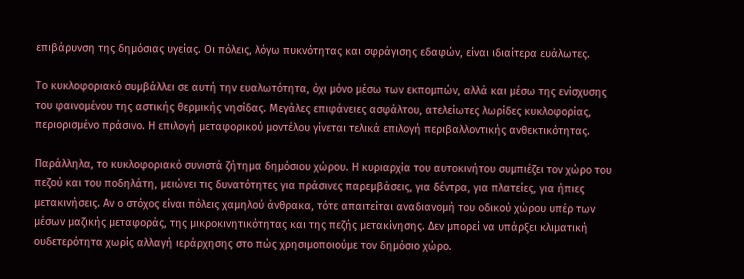επιβάρυνση της δημόσιας υγείας. Οι πόλεις, λόγω πυκνότητας και σφράγισης εδαφών, είναι ιδιαίτερα ευάλωτες.

Το κυκλοφοριακό συμβάλλει σε αυτή την ευαλωτότητα, όχι μόνο μέσω των εκπομπών, αλλά και μέσω της ενίσχυσης του φαινομένου της αστικής θερμικής νησίδας. Μεγάλες επιφάνειες ασφάλτου, ατελείωτες λωρίδες κυκλοφορίας, περιορισμένο πράσινο. Η επιλογή μεταφορικού μοντέλου γίνεται τελικά επιλογή περιβαλλοντικής ανθεκτικότητας.

Παράλληλα, το κυκλοφοριακό συνιστά ζήτημα δημόσιου χώρου. Η κυριαρχία του αυτοκινήτου συμπιέζει τον χώρο του πεζού και του ποδηλάτη, μειώνει τις δυνατότητες για πράσινες παρεμβάσεις, για δέντρα, για πλατείες, για ήπιες μετακινήσεις. Αν ο στόχος είναι πόλεις χαμηλού άνθρακα, τότε απαιτείται αναδιανομή του οδικού χώρου υπέρ των μέσων μαζικής μεταφοράς, της μικροκινητικότητας και της πεζής μετακίνησης. Δεν μπορεί να υπάρξει κλιματική ουδετερότητα χωρίς αλλαγή ιεράρχησης στο πώς χρησιμοποιούμε τον δημόσιο χώρο.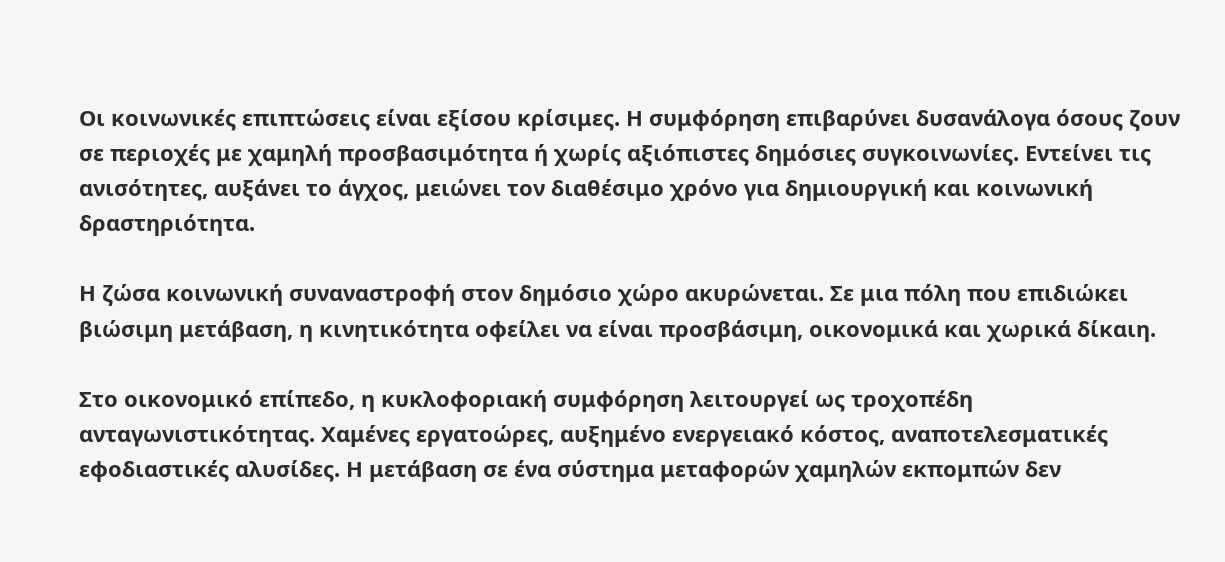Οι κοινωνικές επιπτώσεις είναι εξίσου κρίσιμες. Η συμφόρηση επιβαρύνει δυσανάλογα όσους ζουν σε περιοχές με χαμηλή προσβασιμότητα ή χωρίς αξιόπιστες δημόσιες συγκοινωνίες. Εντείνει τις ανισότητες, αυξάνει το άγχος, μειώνει τον διαθέσιμο χρόνο για δημιουργική και κοινωνική δραστηριότητα.

Η ζώσα κοινωνική συναναστροφή στον δημόσιο χώρο ακυρώνεται. Σε μια πόλη που επιδιώκει βιώσιμη μετάβαση, η κινητικότητα οφείλει να είναι προσβάσιμη, οικονομικά και χωρικά δίκαιη.

Στο οικονομικό επίπεδο, η κυκλοφοριακή συμφόρηση λειτουργεί ως τροχοπέδη ανταγωνιστικότητας. Χαμένες εργατοώρες, αυξημένο ενεργειακό κόστος, αναποτελεσματικές εφοδιαστικές αλυσίδες. Η μετάβαση σε ένα σύστημα μεταφορών χαμηλών εκπομπών δεν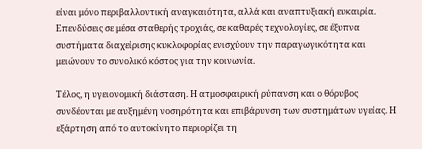είναι μόνο περιβαλλοντική αναγκαιότητα, αλλά και αναπτυξιακή ευκαιρία. Επενδύσεις σε μέσα σταθερής τροχιάς, σε καθαρές τεχνολογίες, σε έξυπνα συστήματα διαχείρισης κυκλοφορίας ενισχύουν την παραγωγικότητα και μειώνουν το συνολικό κόστος για την κοινωνία.

Τέλος, η υγειονομική διάσταση. Η ατμοσφαιρική ρύπανση και ο θόρυβος συνδέονται με αυξημένη νοσηρότητα και επιβάρυνση των συστημάτων υγείας. Η εξάρτηση από το αυτοκίνητο περιορίζει τη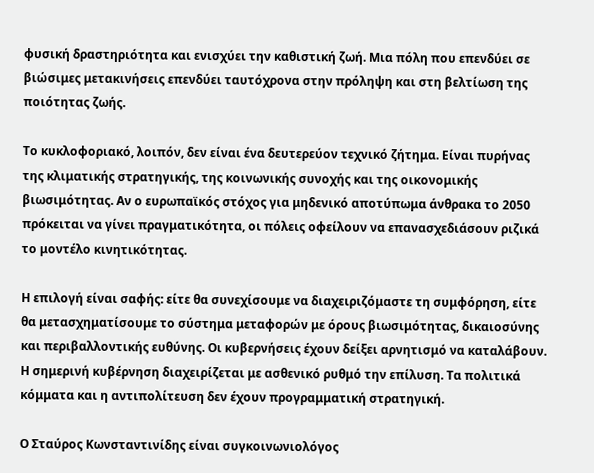φυσική δραστηριότητα και ενισχύει την καθιστική ζωή. Μια πόλη που επενδύει σε βιώσιμες μετακινήσεις επενδύει ταυτόχρονα στην πρόληψη και στη βελτίωση της ποιότητας ζωής.

Το κυκλοφοριακό, λοιπόν, δεν είναι ένα δευτερεύον τεχνικό ζήτημα. Είναι πυρήνας της κλιματικής στρατηγικής, της κοινωνικής συνοχής και της οικονομικής βιωσιμότητας. Αν ο ευρωπαϊκός στόχος για μηδενικό αποτύπωμα άνθρακα το 2050 πρόκειται να γίνει πραγματικότητα, οι πόλεις οφείλουν να επανασχεδιάσουν ριζικά το μοντέλο κινητικότητας.

Η επιλογή είναι σαφής: είτε θα συνεχίσουμε να διαχειριζόμαστε τη συμφόρηση, είτε θα μετασχηματίσουμε το σύστημα μεταφορών με όρους βιωσιμότητας, δικαιοσύνης και περιβαλλοντικής ευθύνης. Οι κυβερνήσεις έχουν δείξει αρνητισμό να καταλάβουν. Η σημερινή κυβέρνηση διαχειρίζεται με ασθενικό ρυθμό την επίλυση. Τα πολιτικά κόμματα και η αντιπολίτευση δεν έχουν προγραμματική στρατηγική.

Ο Σταύρος Κωνσταντινίδης είναι συγκοινωνιολόγος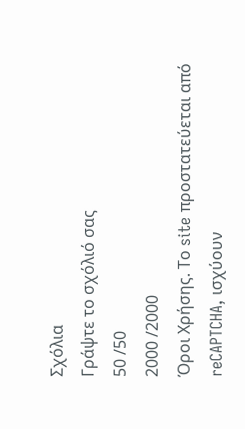Σχόλια
Γράψτε το σχόλιό σας
50 /50
2000 /2000
Όροι Χρήσης. Το site προστατεύεται από reCAPTCHA, ισχύουν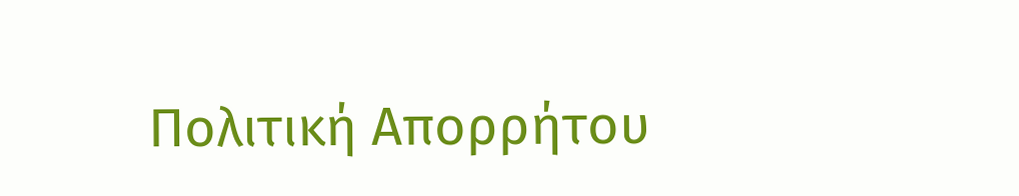Πολιτική Απορρήτου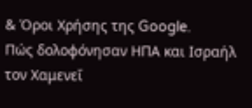& Όροι Χρήσης της Google.
Πώς δολοφόνησαν ΗΠΑ και Ισραήλ τον Χαμενεΐ